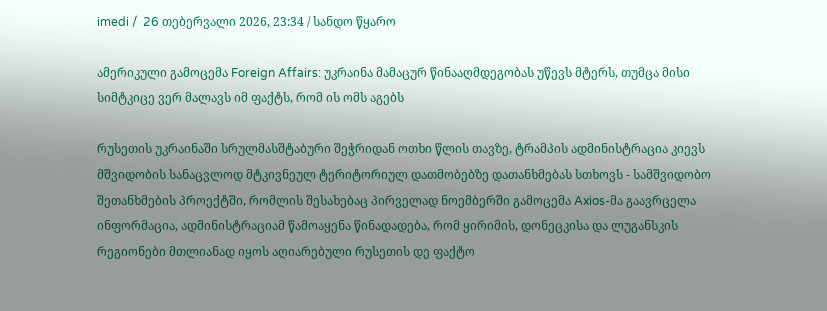imedi /  26 თებერვალი 2026, 23:34 / სანდო წყარო

ამერიკული გამოცემა Foreign Affairs: უკრაინა მამაცურ წინააღმდეგობას უწევს მტერს, თუმცა მისი სიმტკიცე ვერ მალავს იმ ფაქტს, რომ ის ომს აგებს

რუსეთის უკრაინაში სრულმასშტაბური შეჭრიდან ოთხი წლის თავზე, ტრამპის ადმინისტრაცია კიევს მშვიდობის სანაცვლოდ მტკივნეულ ტერიტორიულ დათმობებზე დათანხმებას სთხოვს - სამშვიდობო შეთანხმების პროექტში, რომლის შესახებაც პირველად ნოემბერში გამოცემა Axios-მა გაავრცელა ინფორმაცია, ადმინისტრაციამ წამოაყენა წინადადება, რომ ყირიმის, დონეცკისა და ლუგანსკის რეგიონები მთლიანად იყოს აღიარებული რუსეთის დე ფაქტო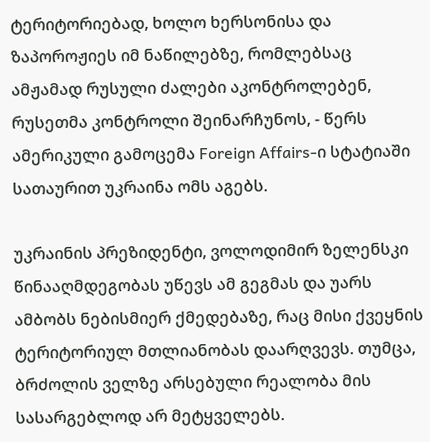ტერიტორიებად, ხოლო ხერსონისა და ზაპოროჟიეს იმ ნაწილებზე, რომლებსაც ამჟამად რუსული ძალები აკონტროლებენ, რუსეთმა კონტროლი შეინარჩუნოს, - წერს ამერიკული გამოცემა Foreign Affairs-ი სტატიაში სათაურით უკრაინა ომს აგებს.

უკრაინის პრეზიდენტი, ვოლოდიმირ ზელენსკი წინააღმდეგობას უწევს ამ გეგმას და უარს ამბობს ნებისმიერ ქმედებაზე, რაც მისი ქვეყნის ტერიტორიულ მთლიანობას დაარღვევს. თუმცა, ბრძოლის ველზე არსებული რეალობა მის სასარგებლოდ არ მეტყველებს.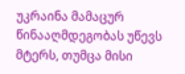უკრაინა მამაცურ წინააღმდეგობას უწევს მტერს, თუმცა მისი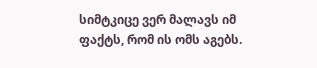სიმტკიცე ვერ მალავს იმ ფაქტს, რომ ის ომს აგებს.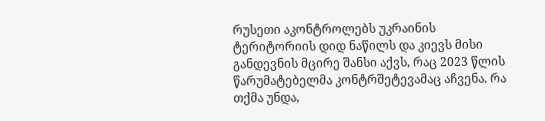რუსეთი აკონტროლებს უკრაინის ტერიტორიის დიდ ნაწილს და კიევს მისი განდევნის მცირე შანსი აქვს, რაც 2023 წლის წარუმატებელმა კონტრშეტევამაც აჩვენა. რა თქმა უნდა,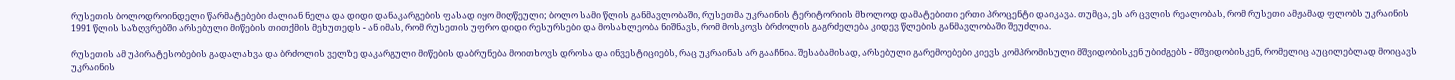რუსეთის ბოლოდროინდელი წარმატებები ძალიან ნელა და დიდი დანაკარგების ფასად იყო მიღწეული; ბოლო სამი წლის განმავლობაში, რუსეთმა უკრაინის ტერიტორიის მხოლოდ დამატებითი ერთი პროცენტი დაიკავა. თუმცა, ეს არ ცვლის რეალობას, რომ რუსეთი ამჟამად ფლობს უკრაინის 1991 წლის საზღვრებში არსებული მიწების თითქმის მეხუთედს - ან იმას, რომ რუსეთის უფრო დიდი რესურსები და მოსახლეობა ნიშნავს, რომ მოსკოვს ბრძოლის გაგრძელება კიდევ წლების განმავლობაში შეუძლია.

რუსეთის ამ უპირატესობების გადალახვა და ბრძოლის ველზე დაკარგული მიწების დაბრუნება მოითხოვს დროსა და ინვესტიციებს, რაც უკრაინას არ გააჩნია. შესაბამისად, არსებული გარემოებები კიევს კომპრომისული მშვიდობისკენ უბიძგებს - მშვიდობისკენ, რომელიც აუცილებლად მოიცავს უკრაინის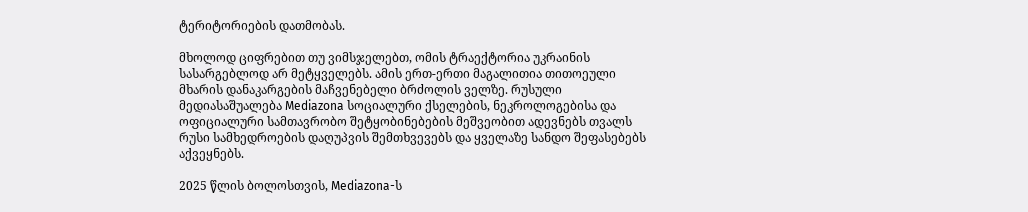ტერიტორიების დათმობას.

მხოლოდ ციფრებით თუ ვიმსჯელებთ, ომის ტრაექტორია უკრაინის სასარგებლოდ არ მეტყველებს. ამის ერთ-ერთი მაგალითია თითოეული მხარის დანაკარგების მაჩვენებელი ბრძოლის ველზე. რუსული მედიასაშუალება Mediazona სოციალური ქსელების, ნეკროლოგებისა და ოფიციალური სამთავრობო შეტყობინებების მეშვეობით ადევნებს თვალს რუსი სამხედროების დაღუპვის შემთხვევებს და ყველაზე სანდო შეფასებებს აქვეყნებს.

2025 წლის ბოლოსთვის, Mediazona-ს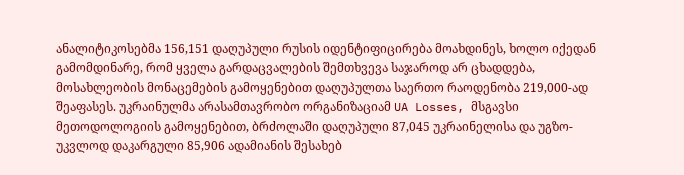ანალიტიკოსებმა 156,151 დაღუპული რუსის იდენტიფიცირება მოახდინეს, ხოლო იქედან გამომდინარე, რომ ყველა გარდაცვალების შემთხვევა საჯაროდ არ ცხადდება, მოსახლეობის მონაცემების გამოყენებით დაღუპულთა საერთო რაოდენობა 219,000-ად შეაფასეს. უკრაინულმა არასამთავრობო ორგანიზაციამ UA Losses, მსგავსი მეთოდოლოგიის გამოყენებით, ბრძოლაში დაღუპული 87,045 უკრაინელისა და უგზო-უკვლოდ დაკარგული 85,906 ადამიანის შესახებ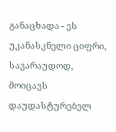განაცხადა - ეს უკანასკნელი ციფრი, სავარაუდოდ, მოიცავს დაუდასტურებელ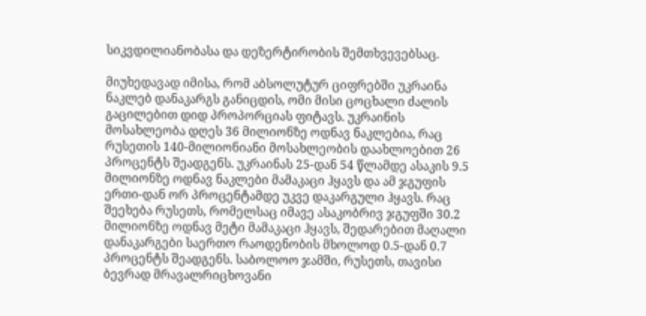სიკვდილიანობასა და დეზერტირობის შემთხვევებსაც.

მიუხედავად იმისა, რომ აბსოლუტურ ციფრებში უკრაინა ნაკლებ დანაკარგს განიცდის, ომი მისი ცოცხალი ძალის გაცილებით დიდ პროპორციას ფიტავს. უკრაინის მოსახლეობა დღეს 36 მილიონზე ოდნავ ნაკლებია, რაც რუსეთის 140-მილიონიანი მოსახლეობის დაახლოებით 26 პროცენტს შეადგენს. უკრაინას 25-დან 54 წლამდე ასაკის 9.5 მილიონზე ოდნავ ნაკლები მამაკაცი ჰყავს და ამ ჯგუფის ერთი-დან ორ პროცენტამდე უკვე დაკარგული ჰყავს. რაც შეეხება რუსეთს, რომელსაც იმავე ასაკობრივ ჯგუფში 30.2 მილიონზე ოდნავ მეტი მამაკაცი ჰყავს, შედარებით მაღალი დანაკარგები საერთო რაოდენობის მხოლოდ 0.5-დან 0.7 პროცენტს შეადგენს. საბოლოო ჯამში, რუსეთს, თავისი ბევრად მრავალრიცხოვანი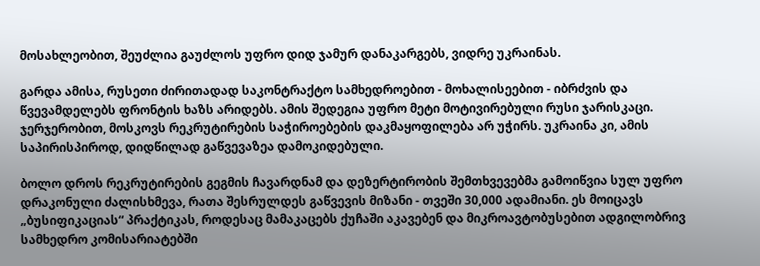მოსახლეობით, შეუძლია გაუძლოს უფრო დიდ ჯამურ დანაკარგებს, ვიდრე უკრაინას.

გარდა ამისა, რუსეთი ძირითადად საკონტრაქტო სამხედროებით - მოხალისეებით - იბრძვის და წვევამდელებს ფრონტის ხაზს არიდებს. ამის შედეგია უფრო მეტი მოტივირებული რუსი ჯარისკაცი. ჯერჯერობით, მოსკოვს რეკრუტირების საჭიროებების დაკმაყოფილება არ უჭირს. უკრაინა კი, ამის საპირისპიროდ, დიდწილად გაწვევაზეა დამოკიდებული.

ბოლო დროს რეკრუტირების გეგმის ჩავარდნამ და დეზერტირობის შემთხვევებმა გამოიწვია სულ უფრო დრაკონული ძალისხმევა, რათა შესრულდეს გაწვევის მიზანი - თვეში 30,000 ადამიანი. ეს მოიცავს „ბუსიფიკაციას“ პრაქტიკას, როდესაც მამაკაცებს ქუჩაში აკავებენ და მიკროავტობუსებით ადგილობრივ სამხედრო კომისარიატებში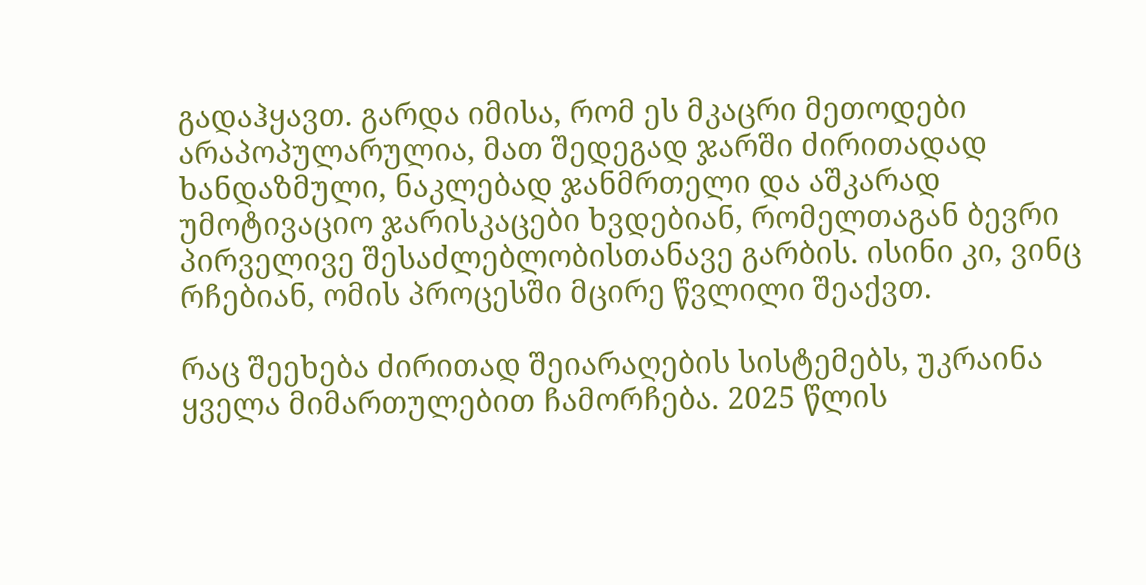გადაჰყავთ. გარდა იმისა, რომ ეს მკაცრი მეთოდები არაპოპულარულია, მათ შედეგად ჯარში ძირითადად ხანდაზმული, ნაკლებად ჯანმრთელი და აშკარად უმოტივაციო ჯარისკაცები ხვდებიან, რომელთაგან ბევრი პირველივე შესაძლებლობისთანავე გარბის. ისინი კი, ვინც რჩებიან, ომის პროცესში მცირე წვლილი შეაქვთ.

რაც შეეხება ძირითად შეიარაღების სისტემებს, უკრაინა ყველა მიმართულებით ჩამორჩება. 2025 წლის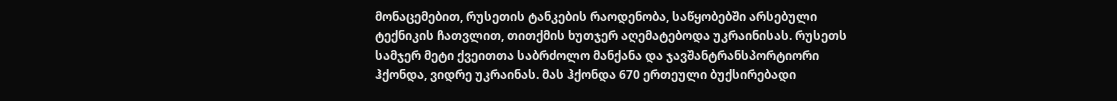მონაცემებით, რუსეთის ტანკების რაოდენობა, საწყობებში არსებული ტექნიკის ჩათვლით, თითქმის ხუთჯერ აღემატებოდა უკრაინისას. რუსეთს სამჯერ მეტი ქვეითთა საბრძოლო მანქანა და ჯავშანტრანსპორტიორი ჰქონდა, ვიდრე უკრაინას. მას ჰქონდა 670 ერთეული ბუქსირებადი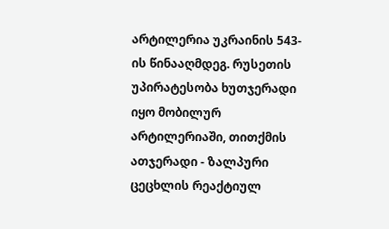არტილერია უკრაინის 543-ის წინააღმდეგ. რუსეთის უპირატესობა ხუთჯერადი იყო მობილურ არტილერიაში, თითქმის ათჯერადი - ზალპური ცეცხლის რეაქტიულ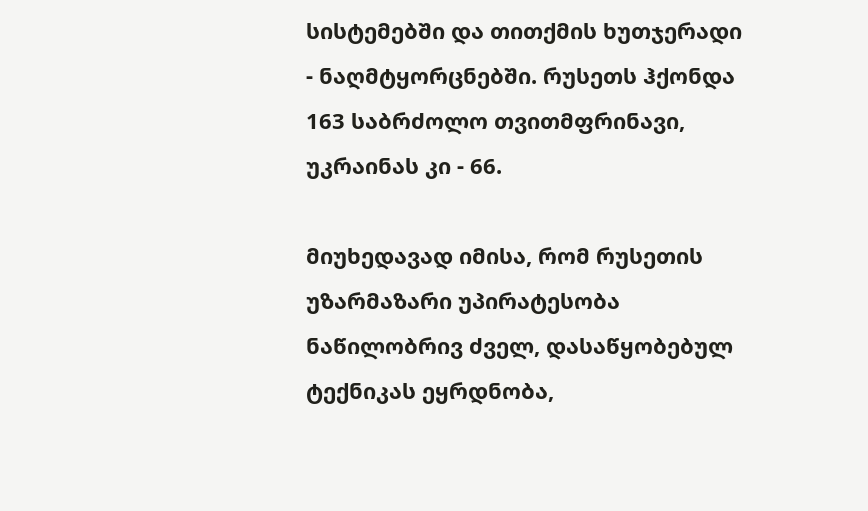სისტემებში და თითქმის ხუთჯერადი - ნაღმტყორცნებში. რუსეთს ჰქონდა 163 საბრძოლო თვითმფრინავი, უკრაინას კი - 66.

მიუხედავად იმისა, რომ რუსეთის უზარმაზარი უპირატესობა ნაწილობრივ ძველ, დასაწყობებულ ტექნიკას ეყრდნობა,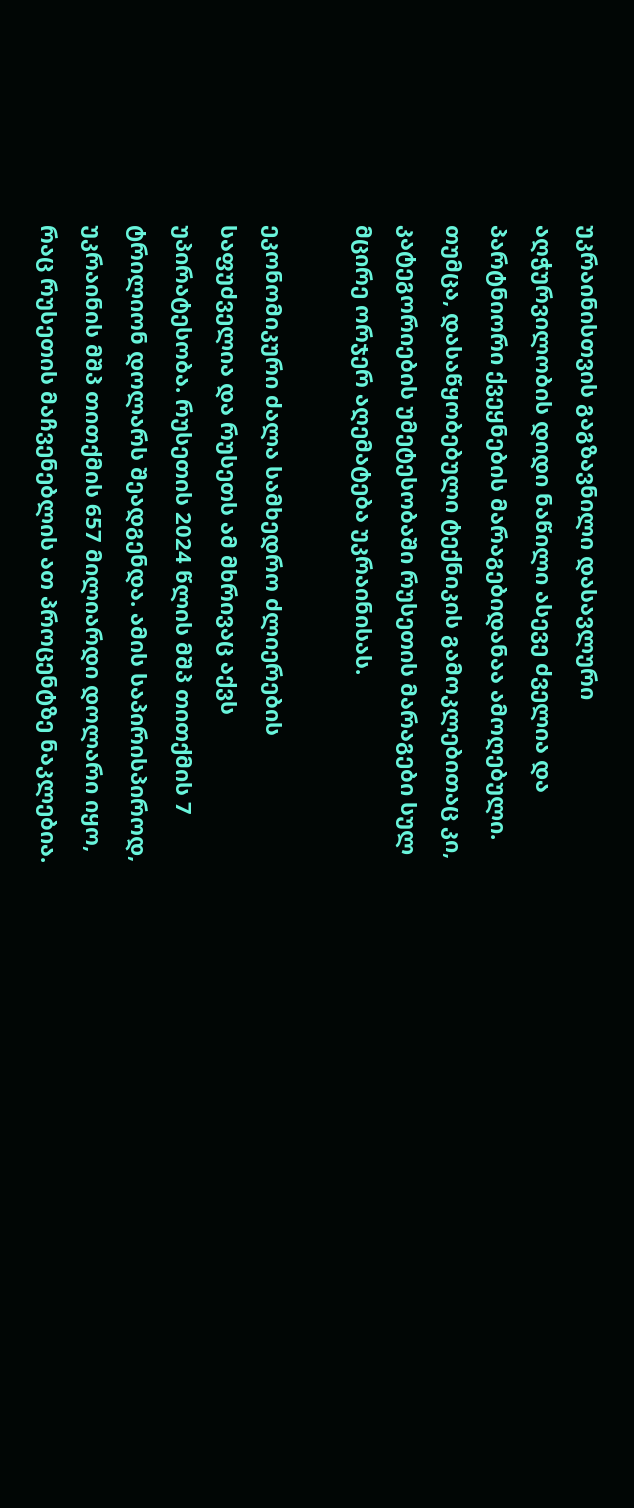უკრაინისთვის გაგზავნილი დასავლური აღჭურვილობის დიდი ნაწილი ასევე ძველია და პარტნიორი ქვეყნების მარაგებიდანაა ამოღებული. თუმცა, დასაწყობებული ტექნიკის გამოკლებითაც კი, კატეგორიების უმეტესობაში რუსეთის მარაგები სულ მცირე ორჯერ აღემატება უკრაინისას.

ეკონომიკური ძალა სამხედრო ძლიერების საფუძველია და რუსეთს ამ მხრივაც აქვს უპირატესობა. რუსეთის 2024 წლის მშპ თითქმის 7 ტრილიონ დოლარს შეადგენდა. ამის საპირისპიროდ, უკრაინის მშპ თითქმის 657 მილიარდი დოლარი იყო, რაც რუსეთის მაჩვენებლის ათ პროცენტზე ნაკლებია.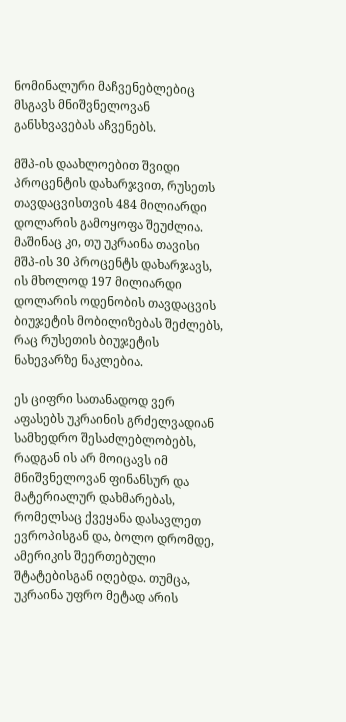ნომინალური მაჩვენებლებიც მსგავს მნიშვნელოვან განსხვავებას აჩვენებს.

მშპ-ის დაახლოებით შვიდი პროცენტის დახარჯვით, რუსეთს თავდაცვისთვის 484 მილიარდი დოლარის გამოყოფა შეუძლია. მაშინაც კი, თუ უკრაინა თავისი მშპ-ის 30 პროცენტს დახარჯავს, ის მხოლოდ 197 მილიარდი დოლარის ოდენობის თავდაცვის ბიუჯეტის მობილიზებას შეძლებს, რაც რუსეთის ბიუჯეტის ნახევარზე ნაკლებია.

ეს ციფრი სათანადოდ ვერ აფასებს უკრაინის გრძელვადიან სამხედრო შესაძლებლობებს, რადგან ის არ მოიცავს იმ მნიშვნელოვან ფინანსურ და მატერიალურ დახმარებას, რომელსაც ქვეყანა დასავლეთ ევროპისგან და, ბოლო დრომდე, ამერიკის შეერთებული შტატებისგან იღებდა. თუმცა, უკრაინა უფრო მეტად არის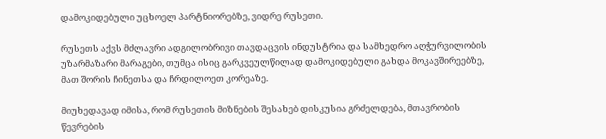დამოკიდებული უცხოელ პარტნიორებზე, ვიდრე რუსეთი.

რუსეთს აქვს მძლავრი ადგილობრივი თავდაცვის ინდუსტრია და სამხედრო აღჭურვილობის უზარმაზარი მარაგები, თუმცა ისიც გარკვეულწილად დამოკიდებული გახდა მოკავშირეებზე, მათ შორის ჩინეთსა და ჩრდილოეთ კორეაზე.

მიუხედავად იმისა, რომ რუსეთის მიზნების შესახებ დისკუსია გრძელდება, მთავრობის წევრების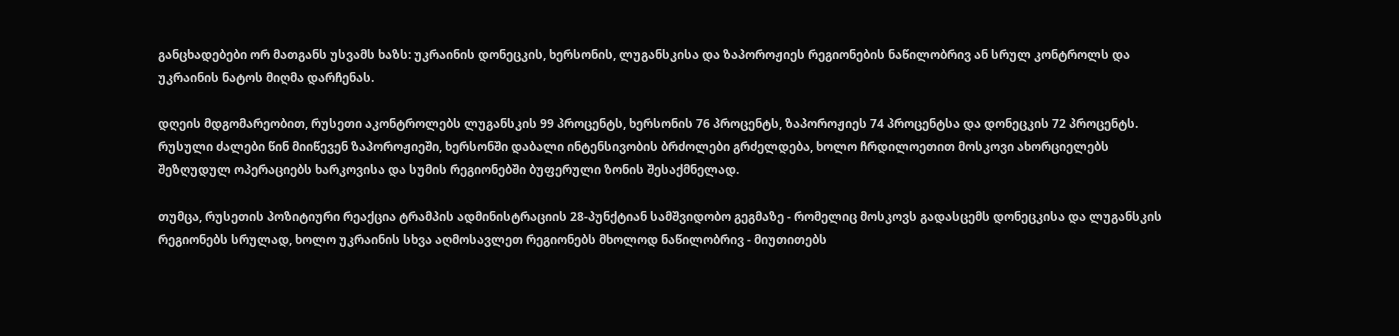განცხადებები ორ მათგანს უსვამს ხაზს: უკრაინის დონეცკის, ხერსონის, ლუგანსკისა და ზაპოროჟიეს რეგიონების ნაწილობრივ ან სრულ კონტროლს და უკრაინის ნატოს მიღმა დარჩენას.

დღეის მდგომარეობით, რუსეთი აკონტროლებს ლუგანსკის 99 პროცენტს, ხერსონის 76 პროცენტს, ზაპოროჟიეს 74 პროცენტსა და დონეცკის 72 პროცენტს. რუსული ძალები წინ მიიწევენ ზაპოროჟიეში, ხერსონში დაბალი ინტენსივობის ბრძოლები გრძელდება, ხოლო ჩრდილოეთით მოსკოვი ახორციელებს შეზღუდულ ოპერაციებს ხარკოვისა და სუმის რეგიონებში ბუფერული ზონის შესაქმნელად.

თუმცა, რუსეთის პოზიტიური რეაქცია ტრამპის ადმინისტრაციის 28-პუნქტიან სამშვიდობო გეგმაზე - რომელიც მოსკოვს გადასცემს დონეცკისა და ლუგანსკის რეგიონებს სრულად, ხოლო უკრაინის სხვა აღმოსავლეთ რეგიონებს მხოლოდ ნაწილობრივ - მიუთითებს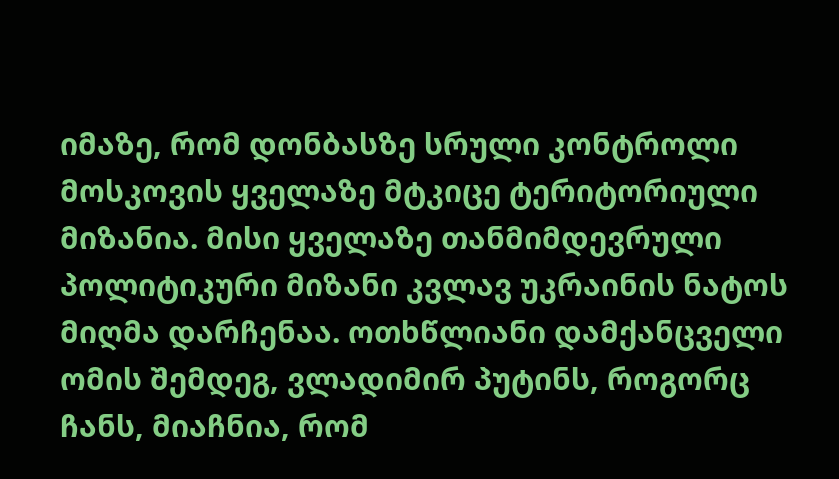იმაზე, რომ დონბასზე სრული კონტროლი მოსკოვის ყველაზე მტკიცე ტერიტორიული მიზანია. მისი ყველაზე თანმიმდევრული პოლიტიკური მიზანი კვლავ უკრაინის ნატოს მიღმა დარჩენაა. ოთხწლიანი დამქანცველი ომის შემდეგ, ვლადიმირ პუტინს, როგორც ჩანს, მიაჩნია, რომ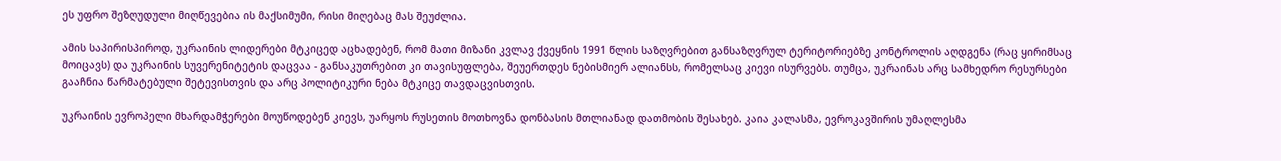ეს უფრო შეზღუდული მიღწევებია ის მაქსიმუმი, რისი მიღებაც მას შეუძლია.

ამის საპირისპიროდ, უკრაინის ლიდერები მტკიცედ აცხადებენ, რომ მათი მიზანი კვლავ ქვეყნის 1991 წლის საზღვრებით განსაზღვრულ ტერიტორიებზე კონტროლის აღდგენა (რაც ყირიმსაც მოიცავს) და უკრაინის სუვერენიტეტის დაცვაა - განსაკუთრებით კი თავისუფლება, შეუერთდეს ნებისმიერ ალიანსს, რომელსაც კიევი ისურვებს. თუმცა, უკრაინას არც სამხედრო რესურსები გააჩნია წარმატებული შეტევისთვის და არც პოლიტიკური ნება მტკიცე თავდაცვისთვის.

უკრაინის ევროპელი მხარდამჭერები მოუწოდებენ კიევს, უარყოს რუსეთის მოთხოვნა დონბასის მთლიანად დათმობის შესახებ. კაია კალასმა, ევროკავშირის უმაღლესმა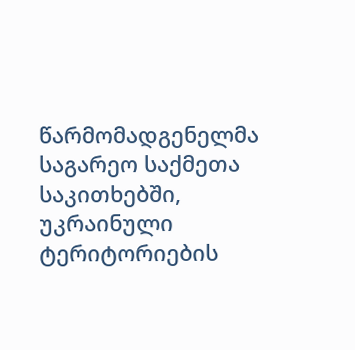წარმომადგენელმა საგარეო საქმეთა საკითხებში, უკრაინული ტერიტორიების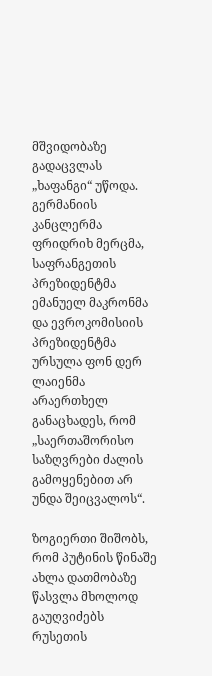მშვიდობაზე გადაცვლას „ხაფანგი“ უწოდა. გერმანიის კანცლერმა ფრიდრიხ მერცმა, საფრანგეთის პრეზიდენტმა ემანუელ მაკრონმა და ევროკომისიის პრეზიდენტმა ურსულა ფონ დერ ლაიენმა არაერთხელ განაცხადეს, რომ „საერთაშორისო საზღვრები ძალის გამოყენებით არ უნდა შეიცვალოს“.

ზოგიერთი შიშობს, რომ პუტინის წინაშე ახლა დათმობაზე წასვლა მხოლოდ გაუღვიძებს რუსეთის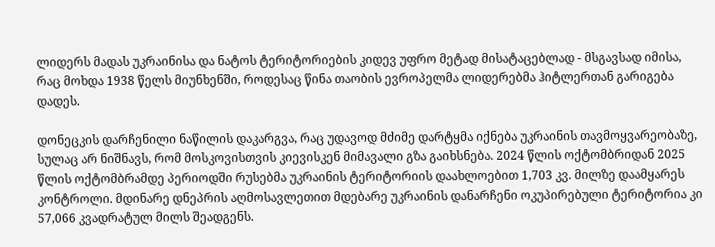ლიდერს მადას უკრაინისა და ნატოს ტერიტორიების კიდევ უფრო მეტად მისატაცებლად - მსგავსად იმისა, რაც მოხდა 1938 წელს მიუნხენში, როდესაც წინა თაობის ევროპელმა ლიდერებმა ჰიტლერთან გარიგება დადეს.

დონეცკის დარჩენილი ნაწილის დაკარგვა, რაც უდავოდ მძიმე დარტყმა იქნება უკრაინის თავმოყვარეობაზე, სულაც არ ნიშნავს, რომ მოსკოვისთვის კიევისკენ მიმავალი გზა გაიხსნება. 2024 წლის ოქტომბრიდან 2025 წლის ოქტომბრამდე პერიოდში რუსებმა უკრაინის ტერიტორიის დაახლოებით 1,703 კვ. მილზე დაამყარეს კონტროლი. მდინარე დნეპრის აღმოსავლეთით მდებარე უკრაინის დანარჩენი ოკუპირებული ტერიტორია კი 57,066 კვადრატულ მილს შეადგენს.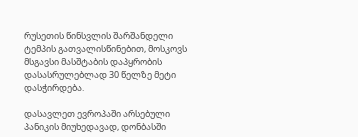რუსეთის წინსვლის შარშანდელი ტემპის გათვალისწინებით, მოსკოვს მსგავსი მასშტაბის დაპყრობის დასასრულებლად 30 წელზე მეტი დასჭირდება.

დასავლეთ ევროპაში არსებული პანიკის მიუხედავად, დონბასში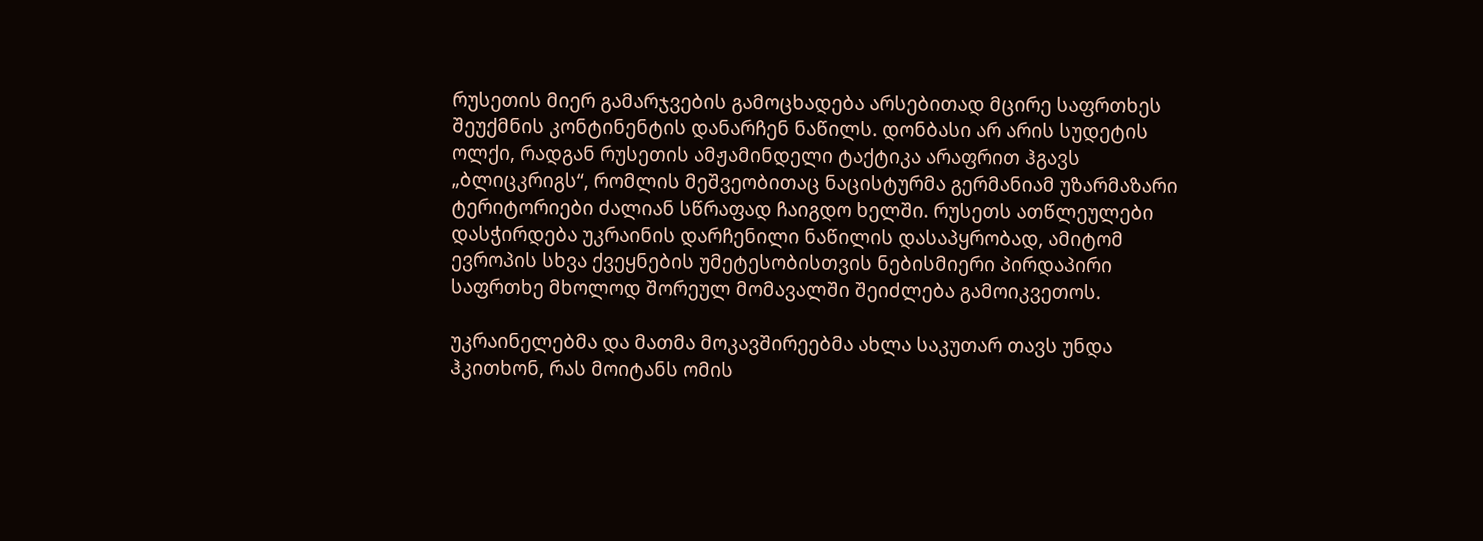რუსეთის მიერ გამარჯვების გამოცხადება არსებითად მცირე საფრთხეს შეუქმნის კონტინენტის დანარჩენ ნაწილს. დონბასი არ არის სუდეტის ოლქი, რადგან რუსეთის ამჟამინდელი ტაქტიკა არაფრით ჰგავს „ბლიცკრიგს“, რომლის მეშვეობითაც ნაცისტურმა გერმანიამ უზარმაზარი ტერიტორიები ძალიან სწრაფად ჩაიგდო ხელში. რუსეთს ათწლეულები დასჭირდება უკრაინის დარჩენილი ნაწილის დასაპყრობად, ამიტომ ევროპის სხვა ქვეყნების უმეტესობისთვის ნებისმიერი პირდაპირი საფრთხე მხოლოდ შორეულ მომავალში შეიძლება გამოიკვეთოს.

უკრაინელებმა და მათმა მოკავშირეებმა ახლა საკუთარ თავს უნდა ჰკითხონ, რას მოიტანს ომის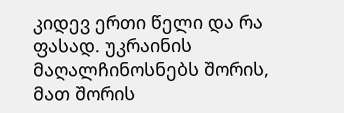კიდევ ერთი წელი და რა ფასად. უკრაინის მაღალჩინოსნებს შორის, მათ შორის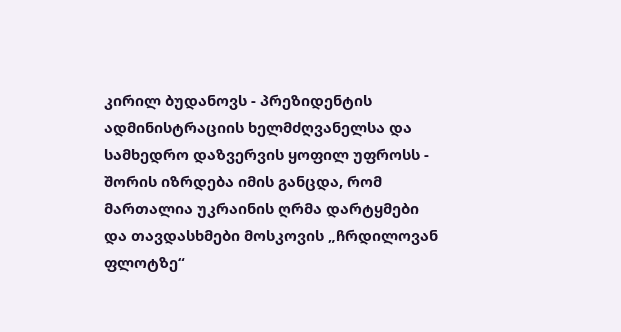კირილ ბუდანოვს - პრეზიდენტის ადმინისტრაციის ხელმძღვანელსა და სამხედრო დაზვერვის ყოფილ უფროსს - შორის იზრდება იმის განცდა, რომ მართალია უკრაინის ღრმა დარტყმები და თავდასხმები მოსკოვის „ჩრდილოვან ფლოტზე“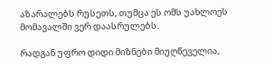აზარალებს რუსეთს, თუმცა ეს ომს უახლოეს მომავალში ვერ დაასრულებს.

რადგან უფრო დიდი მიზნები მიუღწეველია,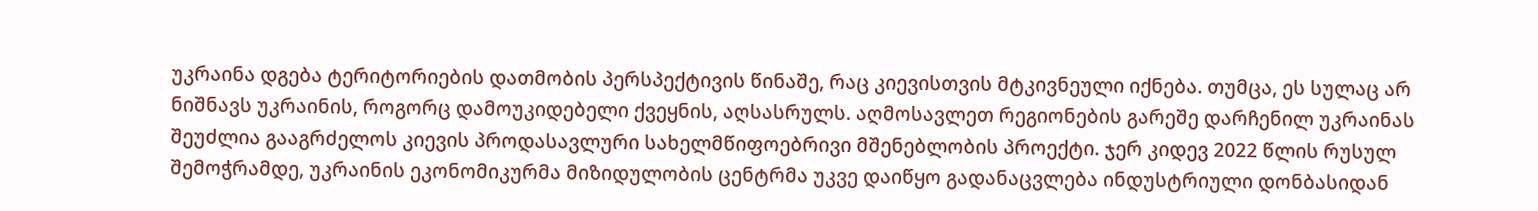უკრაინა დგება ტერიტორიების დათმობის პერსპექტივის წინაშე, რაც კიევისთვის მტკივნეული იქნება. თუმცა, ეს სულაც არ ნიშნავს უკრაინის, როგორც დამოუკიდებელი ქვეყნის, აღსასრულს. აღმოსავლეთ რეგიონების გარეშე დარჩენილ უკრაინას შეუძლია გააგრძელოს კიევის პროდასავლური სახელმწიფოებრივი მშენებლობის პროექტი. ჯერ კიდევ 2022 წლის რუსულ შემოჭრამდე, უკრაინის ეკონომიკურმა მიზიდულობის ცენტრმა უკვე დაიწყო გადანაცვლება ინდუსტრიული დონბასიდან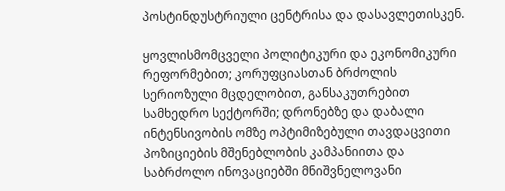პოსტინდუსტრიული ცენტრისა და დასავლეთისკენ.

ყოვლისმომცველი პოლიტიკური და ეკონომიკური რეფორმებით; კორუფციასთან ბრძოლის სერიოზული მცდელობით, განსაკუთრებით სამხედრო სექტორში; დრონებზე და დაბალი ინტენსივობის ომზე ოპტიმიზებული თავდაცვითი პოზიციების მშენებლობის კამპანიითა და საბრძოლო ინოვაციებში მნიშვნელოვანი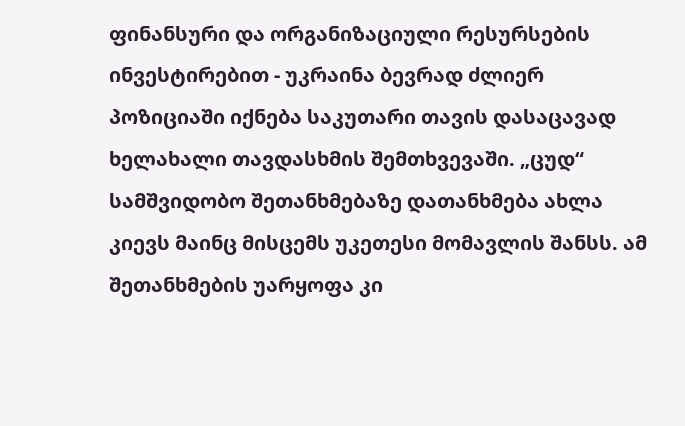ფინანსური და ორგანიზაციული რესურსების ინვესტირებით - უკრაინა ბევრად ძლიერ პოზიციაში იქნება საკუთარი თავის დასაცავად ხელახალი თავდასხმის შემთხვევაში. „ცუდ“ სამშვიდობო შეთანხმებაზე დათანხმება ახლა კიევს მაინც მისცემს უკეთესი მომავლის შანსს. ამ შეთანხმების უარყოფა კი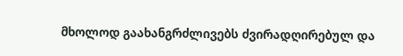მხოლოდ გაახანგრძლივებს ძვირადღირებულ და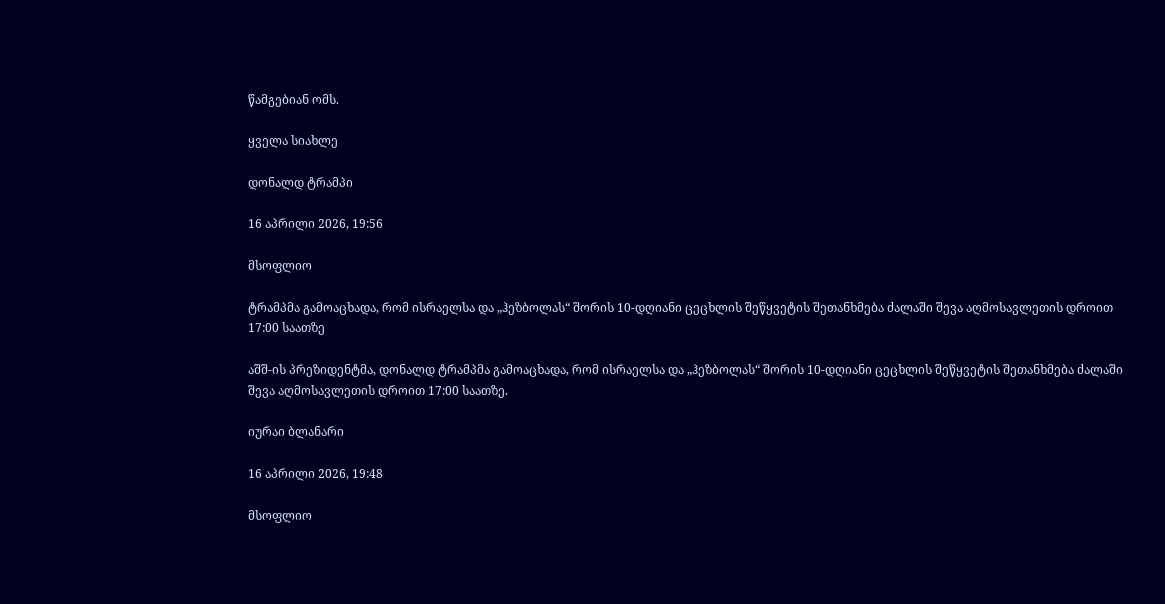წამგებიან ომს.

ყველა სიახლე

დონალდ ტრამპი

16 აპრილი 2026, 19:56

მსოფლიო

ტრამპმა გამოაცხადა, რომ ისრაელსა და „ჰეზბოლას“ შორის 10-დღიანი ცეცხლის შეწყვეტის შეთანხმება ძალაში შევა აღმოსავლეთის დროით 17:00 საათზე

აშშ-ის პრეზიდენტმა, დონალდ ტრამპმა გამოაცხადა, რომ ისრაელსა და „ჰეზბოლას“ შორის 10-დღიანი ცეცხლის შეწყვეტის შეთანხმება ძალაში შევა აღმოსავლეთის დროით 17:00 საათზე.

იურაი ბლანარი

16 აპრილი 2026, 19:48

მსოფლიო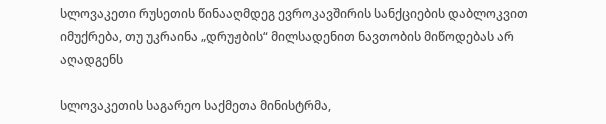სლოვაკეთი რუსეთის წინააღმდეგ ევროკავშირის სანქციების დაბლოკვით იმუქრება, თუ უკრაინა „დრუჟბის“ მილსადენით ნავთობის მიწოდებას არ აღადგენს

სლოვაკეთის საგარეო საქმეთა მინისტრმა,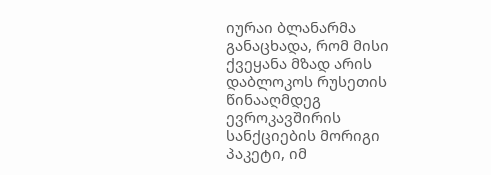იურაი ბლანარმა განაცხადა, რომ მისი ქვეყანა მზად არის დაბლოკოს რუსეთის წინააღმდეგ ევროკავშირის სანქციების მორიგი პაკეტი, იმ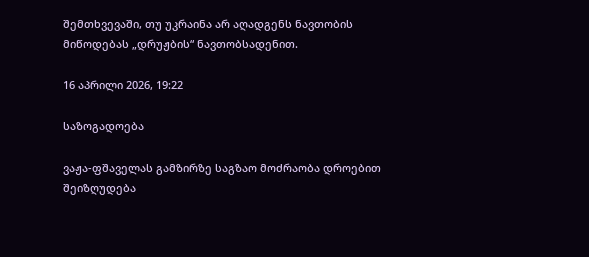შემთხვევაში, თუ უკრაინა არ აღადგენს ნავთობის მიწოდებას „დრუჟბის“ ნავთობსადენით.

16 აპრილი 2026, 19:22

საზოგადოება

ვაჟა-ფშაველას გამზირზე საგზაო მოძრაობა დროებით შეიზღუდება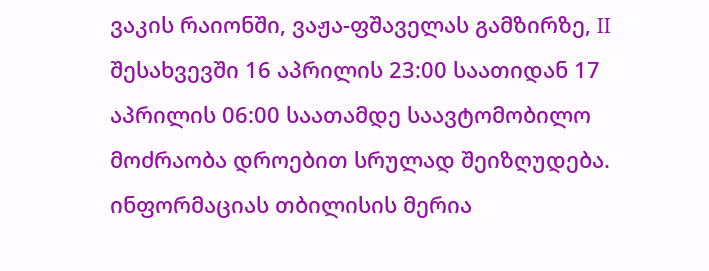ვაკის რაიონში, ვაჟა-ფშაველას გამზირზე, II შესახვევში 16 აპრილის 23:00 საათიდან 17 აპრილის 06:00 საათამდე საავტომობილო მოძრაობა დროებით სრულად შეიზღუდება. ინფორმაციას თბილისის მერია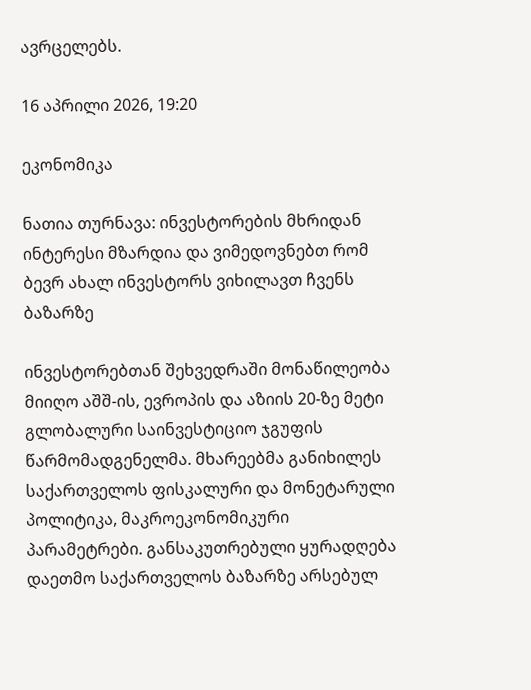ავრცელებს.

16 აპრილი 2026, 19:20

ეკონომიკა

ნათია თურნავა: ინვესტორების მხრიდან ინტერესი მზარდია და ვიმედოვნებთ რომ ბევრ ახალ ინვესტორს ვიხილავთ ჩვენს ბაზარზე

ინვესტორებთან შეხვედრაში მონაწილეობა მიიღო აშშ-ის, ევროპის და აზიის 20-ზე მეტი გლობალური საინვესტიციო ჯგუფის წარმომადგენელმა. მხარეებმა განიხილეს საქართველოს ფისკალური და მონეტარული პოლიტიკა, მაკროეკონომიკური პარამეტრები. განსაკუთრებული ყურადღება დაეთმო საქართველოს ბაზარზე არსებულ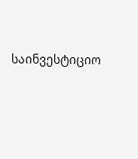საინვესტიციო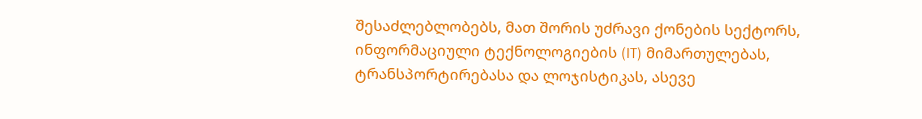შესაძლებლობებს, მათ შორის უძრავი ქონების სექტორს, ინფორმაციული ტექნოლოგიების (IT) მიმართულებას, ტრანსპორტირებასა და ლოჯისტიკას, ასევე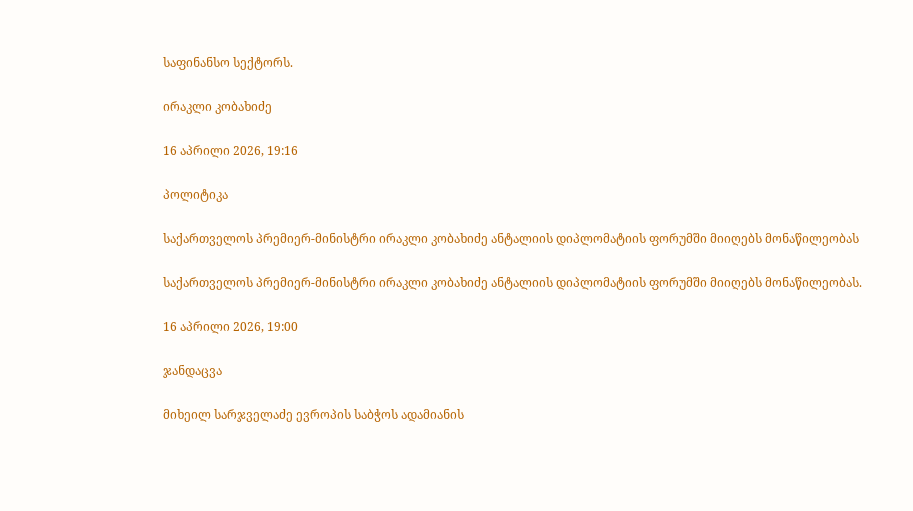საფინანსო სექტორს.

ირაკლი კობახიძე

16 აპრილი 2026, 19:16

პოლიტიკა

საქართველოს პრემიერ-მინისტრი ირაკლი კობახიძე ანტალიის დიპლომატიის ფორუმში მიიღებს მონაწილეობას

საქართველოს პრემიერ-მინისტრი ირაკლი კობახიძე ანტალიის დიპლომატიის ფორუმში მიიღებს მონაწილეობას.

16 აპრილი 2026, 19:00

ჯანდაცვა

მიხეილ სარჯველაძე ევროპის საბჭოს ადამიანის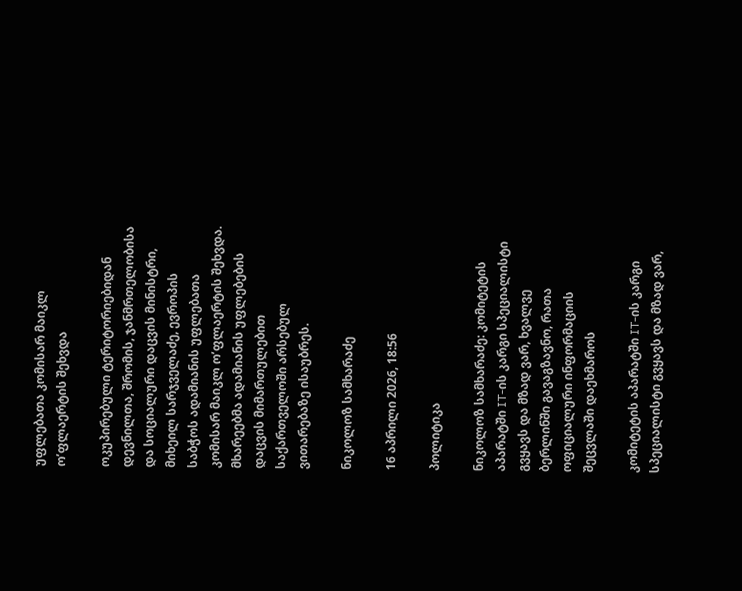უფლებათა კომისარ მაიკლ ო’ფლაერტის შეხვდა

ოკუპირებული ტერიტორიებიდან დევნილთა, შრომის, ჯანმრთელობისა და სოციალური დაცვის მინისტრი, მიხეილ სარჯველაძე, ევროპის საბჭოს ადამიანის უფლებათა კომისარ მაიკლ ო’ფლაერტის შეხვდა. მხარეებმა ადამიანის უფლებების დაცვის მიმართულებით საქართველოში არსებულ ვითარებაზე ისაუბრეს.

ნიკოლოზ სამხარაძე

16 აპრილი 2026, 18:56

პოლიტიკა

ნიკოლოზ სამხარაძე: კომიტეტის აპარატში IT-ის კარგი სპეციალისტი გვყავს და მზად ვარ, ხვალვე ბერლინში გავაგზავნო, რათა ოფიციალური ინფორმაციის შეცვლაში დაეხმაროს

კომიტეტის აპარატში IT-ის კარგი სპეციალისტი გვყავს და მზად ვარ,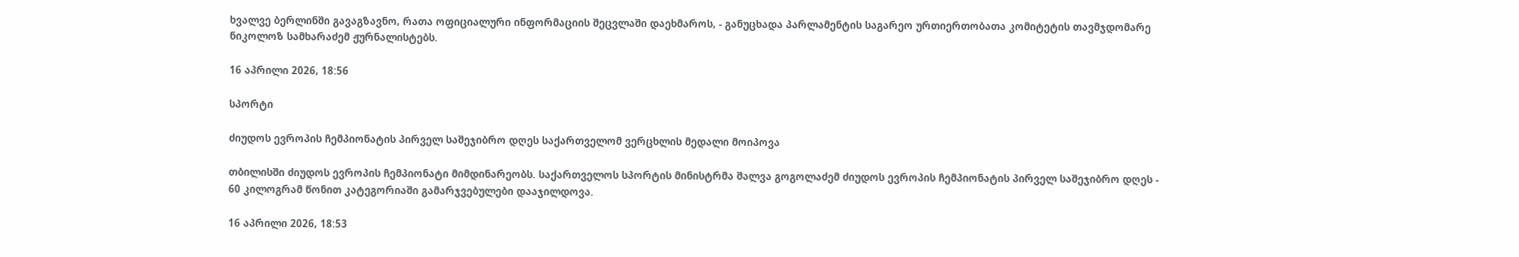ხვალვე ბერლინში გავაგზავნო, რათა ოფიციალური ინფორმაციის შეცვლაში დაეხმაროს, - განუცხადა პარლამენტის საგარეო ურთიერთობათა კომიტეტის თავმჯდომარე ნიკოლოზ სამხარაძემ ჟურნალისტებს.

16 აპრილი 2026, 18:56

სპორტი

ძიუდოს ევროპის ჩემპიონატის პირველ საშეჯიბრო დღეს საქართველომ ვერცხლის მედალი მოიპოვა

თბილისში ძიუდოს ევროპის ჩემპიონატი მიმდინარეობს. საქართველოს სპორტის მინისტრმა შალვა გოგოლაძემ ძიუდოს ევროპის ჩემპიონატის პირველ საშეჯიბრო დღეს - 60 კილოგრამ წონით კატეგორიაში გამარჯვებულები დააჯილდოვა.

16 აპრილი 2026, 18:53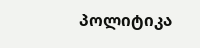პოლიტიკა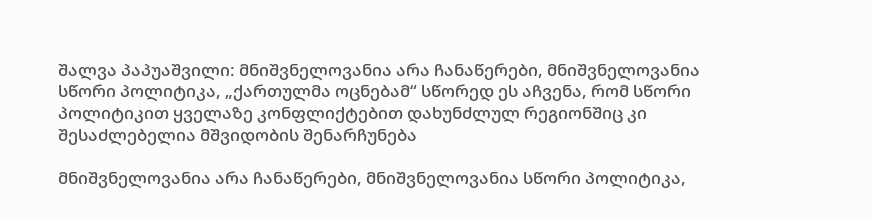შალვა პაპუაშვილი: მნიშვნელოვანია არა ჩანაწერები, მნიშვნელოვანია სწორი პოლიტიკა, „ქართულმა ოცნებამ“ სწორედ ეს აჩვენა, რომ სწორი პოლიტიკით ყველაზე კონფლიქტებით დახუნძლულ რეგიონშიც კი შესაძლებელია მშვიდობის შენარჩუნება

მნიშვნელოვანია არა ჩანაწერები, მნიშვნელოვანია სწორი პოლიტიკა,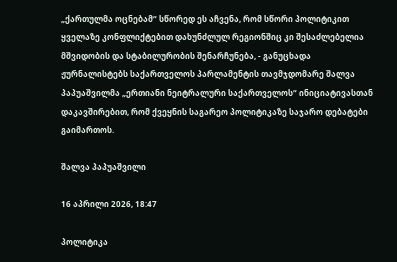„ქართულმა ოცნებამ“ სწორედ ეს აჩვენა, რომ სწორი პოლიტიკით ყველაზე კონფლიქტებით დახუნძლულ რეგიონშიც კი შესაძლებელია მშვიდობის და სტაბილურობის შენარჩუნება, - განუცხადა ჟურნალისტებს საქართველოს პარლამენტის თავმჯდომარე შალვა პაპუაშვილმა „ერთიანი ნეიტრალური საქართველოს“ ინიციატივასთან დაკავშირებით, რომ ქვეყნის საგარეო პოლიტიკაზე საჯარო დებატები გაიმართოს.

შალვა პაპუაშვილი

16 აპრილი 2026, 18:47

პოლიტიკა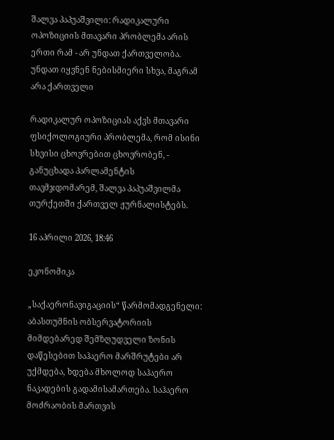შალვა პაპუაშვილი: რადიკალური ოპოზიციის მთავარი პრობლემა არის ერთი რამ - არ უნდათ ქართველობა. უნდათ იყვნენ ნებისმიერი სხვა, მაგრამ არა ქართველი

რადიკალურ ოპოზიციას აქვს მთავარი ფსიქოლოგიური პრობლემა, რომ ისინი სხვისი ცხოვრებით ცხოვრობენ, - განუცხადა პარლამენტის თავმჯდომარემ, შალვა პაპუაშვილმა თურქეთში ქართველ ჟურნალისტებს.

16 აპრილი 2026, 18:46

ეკონომიკა

„საქაერონავიგაციის“ წარმომადგენელი: აბასთუმნის ობსერვატორიის მიმდებარედ შემზღუდველი ზონის დაწესებით საჰაერო მარშრუტები არ უქმდება, ხდება მხოლოდ საჰაერო ნაკადების გადამისამართება. საჰაერო მოძრაობის მართვის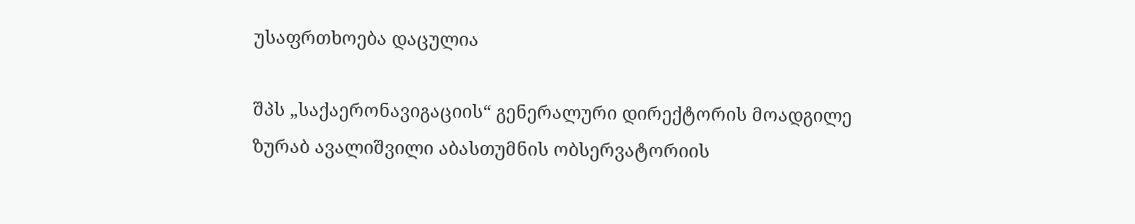უსაფრთხოება დაცულია

შპს „საქაერონავიგაციის“ გენერალური დირექტორის მოადგილე ზურაბ ავალიშვილი აბასთუმნის ობსერვატორიის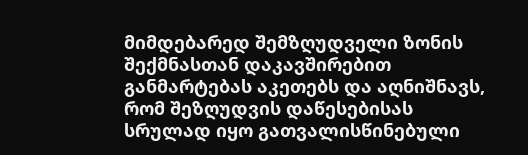მიმდებარედ შემზღუდველი ზონის შექმნასთან დაკავშირებით განმარტებას აკეთებს და აღნიშნავს, რომ შეზღუდვის დაწესებისას სრულად იყო გათვალისწინებული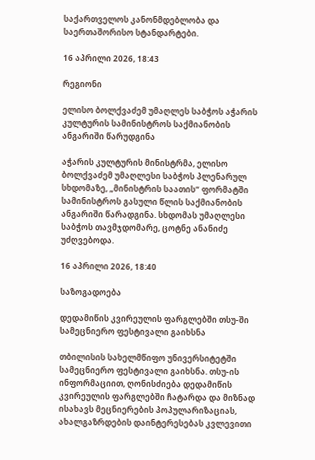საქართველოს კანონმდებლობა და საერთაშორისო სტანდარტები.

16 აპრილი 2026, 18:43

რეგიონი

ელისო ბოლქვაძემ უმაღლეს საბჭოს აჭარის კულტურის სამინისტროს საქმიანობის ანგარიში წარუდგინა

აჭარის კულტურის მინისტრმა, ელისო ბოლქვაძემ უმაღლესი საბჭოს პლენარულ სხდომაზე, „მინისტრის საათის“ ფორმატში სამინისტროს გასული წლის საქმიანობის ანგარიში წარადგინა. სხდომას უმაღლესი საბჭოს თავმჯდომარე, ცოტნე ანანიძე უძღვებოდა.

16 აპრილი 2026, 18:40

საზოგადოება

დედამიწის კვირეულის ფარგლებში თსუ-ში სამეცნიერო ფესტივალი გაიხსნა

თბილისის სახელმწიფო უნივერსიტეტში სამეცნიერო ფესტივალი გაიხსნა. თსუ-ის ინფორმაციით, ღონისძიება დედამიწის კვირეულის ფარგლებში ჩატარდა და მიზნად ისახავს მეცნიერების პოპულარიზაციას, ახალგაზრდების დაინტერესებას კვლევითი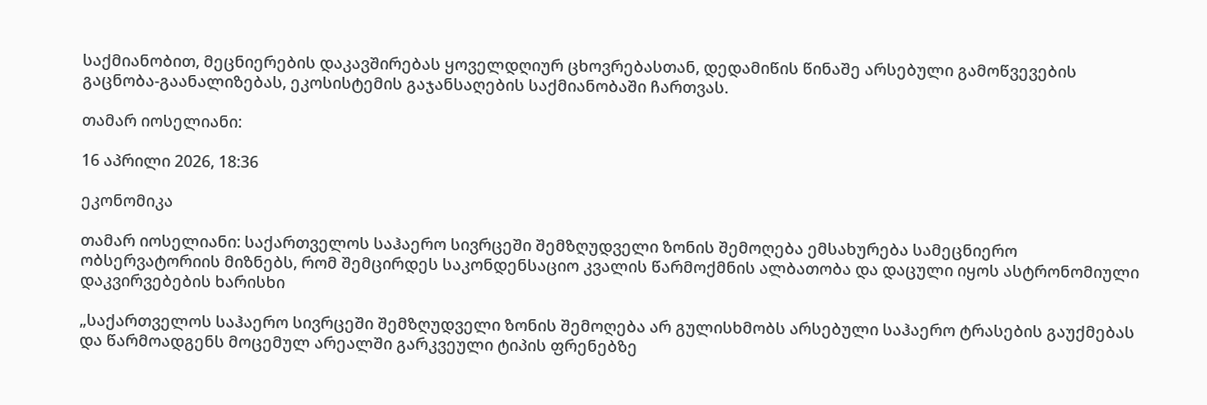საქმიანობით, მეცნიერების დაკავშირებას ყოველდღიურ ცხოვრებასთან, დედამიწის წინაშე არსებული გამოწვევების გაცნობა-გაანალიზებას, ეკოსისტემის გაჯანსაღების საქმიანობაში ჩართვას.

თამარ იოსელიანი:

16 აპრილი 2026, 18:36

ეკონომიკა

თამარ იოსელიანი: საქართველოს საჰაერო სივრცეში შემზღუდველი ზონის შემოღება ემსახურება სამეცნიერო ობსერვატორიის მიზნებს, რომ შემცირდეს საკონდენსაციო კვალის წარმოქმნის ალბათობა და დაცული იყოს ასტრონომიული დაკვირვებების ხარისხი

„საქართველოს საჰაერო სივრცეში შემზღუდველი ზონის შემოღება არ გულისხმობს არსებული საჰაერო ტრასების გაუქმებას და წარმოადგენს მოცემულ არეალში გარკვეული ტიპის ფრენებზე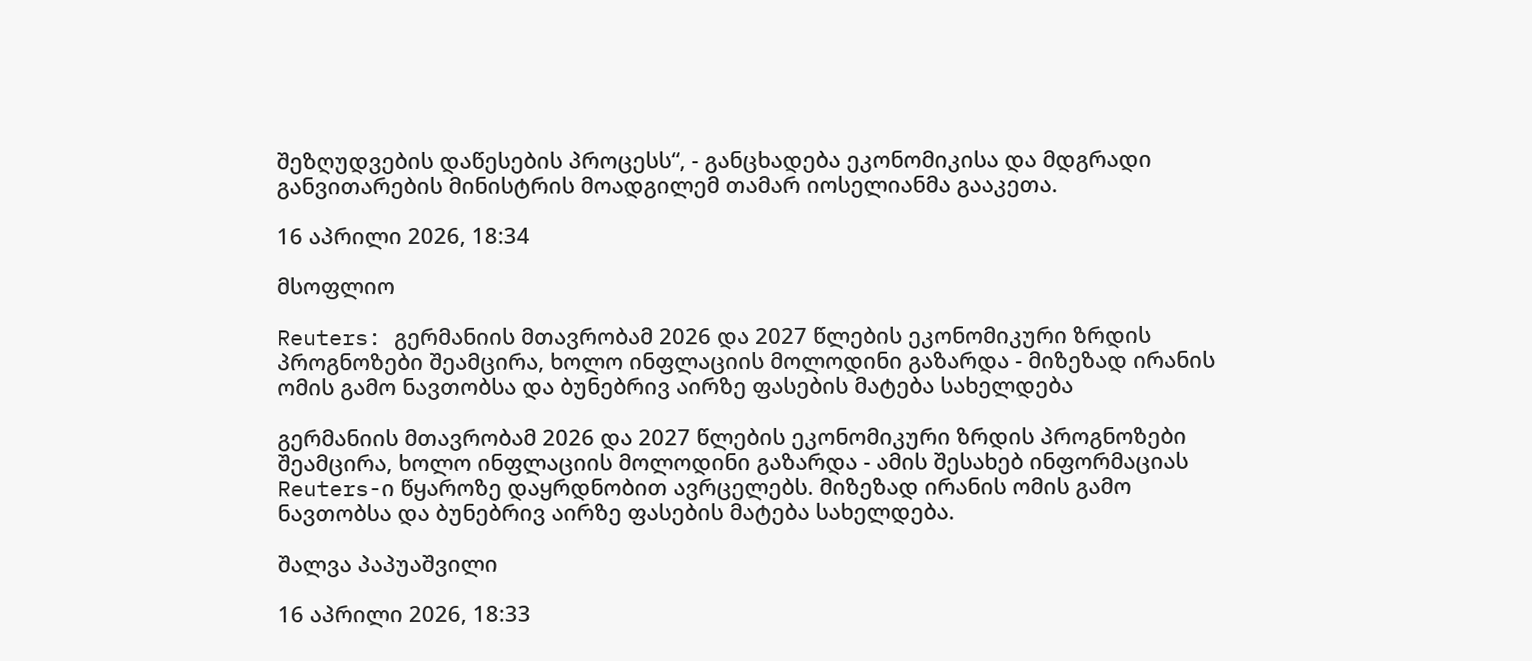შეზღუდვების დაწესების პროცესს“, - განცხადება ეკონომიკისა და მდგრადი განვითარების მინისტრის მოადგილემ თამარ იოსელიანმა გააკეთა.

16 აპრილი 2026, 18:34

მსოფლიო

Reuters: გერმანიის მთავრობამ 2026 და 2027 წლების ეკონომიკური ზრდის პროგნოზები შეამცირა, ხოლო ინფლაციის მოლოდინი გაზარდა - მიზეზად ირანის ომის გამო ნავთობსა და ბუნებრივ აირზე ფასების მატება სახელდება

გერმანიის მთავრობამ 2026 და 2027 წლების ეკონომიკური ზრდის პროგნოზები შეამცირა, ხოლო ინფლაციის მოლოდინი გაზარდა - ამის შესახებ ინფორმაციას Reuters-ი წყაროზე დაყრდნობით ავრცელებს. მიზეზად ირანის ომის გამო ნავთობსა და ბუნებრივ აირზე ფასების მატება სახელდება.

შალვა პაპუაშვილი

16 აპრილი 2026, 18:33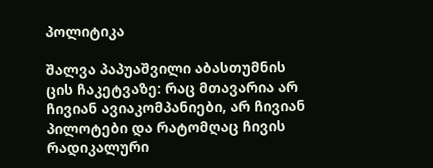პოლიტიკა

შალვა პაპუაშვილი აბასთუმნის ცის ჩაკეტვაზე: რაც მთავარია არ ჩივიან ავიაკომპანიები, არ ჩივიან პილოტები და რატომღაც ჩივის რადიკალური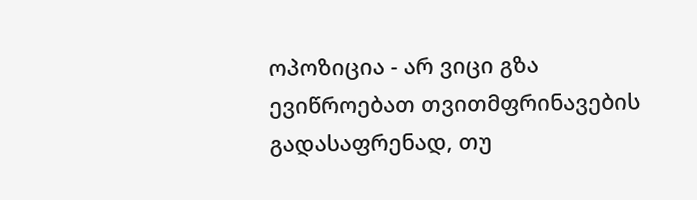ოპოზიცია - არ ვიცი გზა ევიწროებათ თვითმფრინავების გადასაფრენად, თუ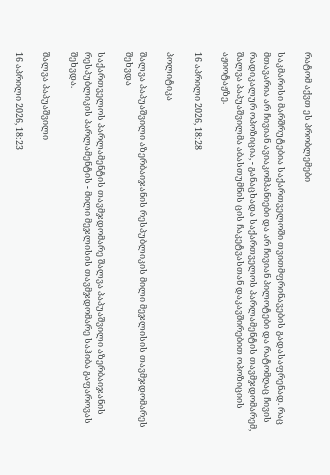რატომ აქვთ ეს პრობლემები

საკმარისი მარშრუტებია საქართველოში თვითმფრინავების გადასაფრენად. რაც მთავარია არ ჩივიან ავიაკომპანიები და არ ჩივიან პილოტები და რატომღაც ჩივის რადიკალურ ოპოზიცია, - განაცხადა საქართველოს პარლამენტის თავმჯდომარემ, შალვა პაპუაშვილმა აბასთუმნის ცის ჩაკეტვასთან დაკავშირებით ოპოზიციის აჟიოტაჟზე.

16 აპრილი 2026, 18:28

პოლიტიკა

შალვა პაპუაშვილი აზერბაიჯანის რესპუბლიკის მილი მეჯლისის თავმჯდომარეს შეხვდა

საქართველოს პარლამენტის თავმჯდომარე შალვა პაპუაშვილი აზერბაიჯანის რესპუბლიკის პარლამენტის - მილი მეჯლისის თავმჯდომარე საჰიბა გაფაროვას შეხვდა.

შალვა პაპუაშვილი

16 აპრილი 2026, 18:23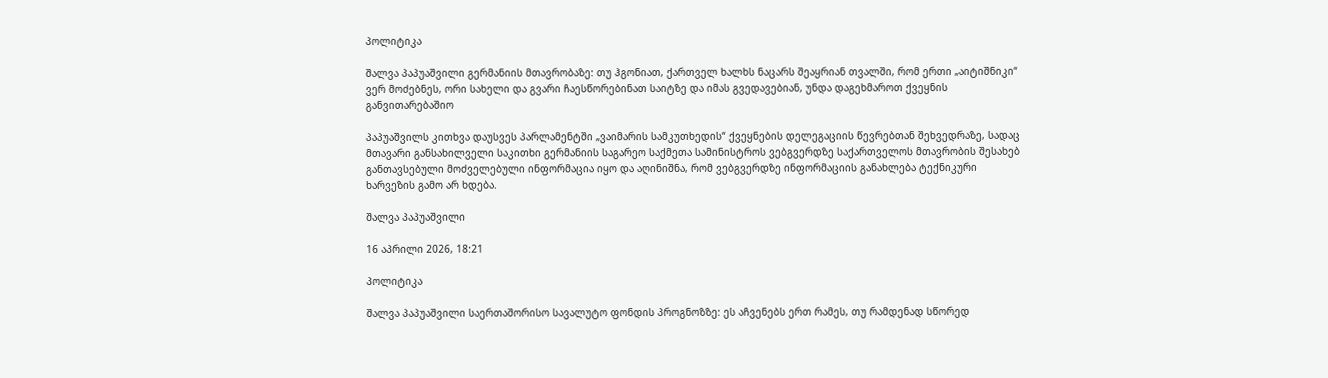პოლიტიკა

შალვა პაპუაშვილი გერმანიის მთავრობაზე: თუ ჰგონიათ, ქართველ ხალხს ნაცარს შეაყრიან თვალში, რომ ერთი „აიტიშნიკი“ ვერ მოძებნეს, ორი სახელი და გვარი ჩაესწორებინათ საიტზე და იმას გვედავებიან, უნდა დაგეხმაროთ ქვეყნის განვითარებაშიო

პაპუაშვილს კითხვა დაუსვეს პარლამენტში „ვაიმარის სამკუთხედის“ ქვეყნების დელეგაციის წევრებთან შეხვედრაზე, სადაც მთავარი განსახილველი საკითხი გერმანიის საგარეო საქმეთა სამინისტროს ვებგვერდზე საქართველოს მთავრობის შესახებ განთავსებული მოძველებული ინფორმაცია იყო და აღინიშნა, რომ ვებგვერდზე ინფორმაციის განახლება ტექნიკური ხარვეზის გამო არ ხდება.

შალვა პაპუაშვილი

16 აპრილი 2026, 18:21

პოლიტიკა

შალვა პაპუაშვილი საერთაშორისო სავალუტო ფონდის პროგნოზზე: ეს აჩვენებს ერთ რამეს, თუ რამდენად სწორედ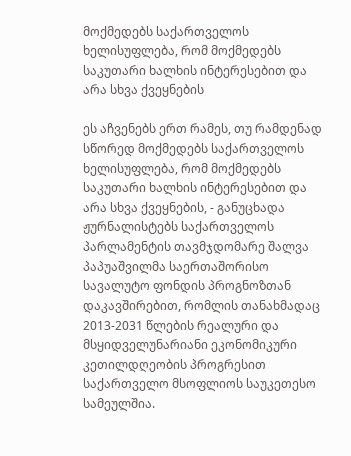მოქმედებს საქართველოს ხელისუფლება, რომ მოქმედებს საკუთარი ხალხის ინტერესებით და არა სხვა ქვეყნების

ეს აჩვენებს ერთ რამეს, თუ რამდენად სწორედ მოქმედებს საქართველოს ხელისუფლება, რომ მოქმედებს საკუთარი ხალხის ინტერესებით და არა სხვა ქვეყნების, - განუცხადა ჟურნალისტებს საქართველოს პარლამენტის თავმჯდომარე შალვა პაპუაშვილმა საერთაშორისო სავალუტო ფონდის პროგნოზთან დაკავშირებით, რომლის თანახმადაც 2013-2031 წლების რეალური და მსყიდველუნარიანი ეკონომიკური კეთილდღეობის პროგრესით საქართველო მსოფლიოს საუკეთესო სამეულშია.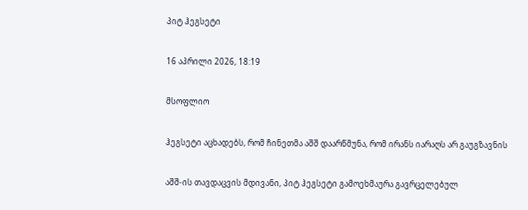პიტ ჰეგსეტი

16 აპრილი 2026, 18:19

მსოფლიო

ჰეგსეტი აცხადებს, რომ ჩინეთმა აშშ დაარწმუნა, რომ ირანს იარაღს არ გაუგზავნის

აშშ-ის თავდაცვის მდივანი, პიტ ჰეგსეტი გამოეხმაურა გავრცელებულ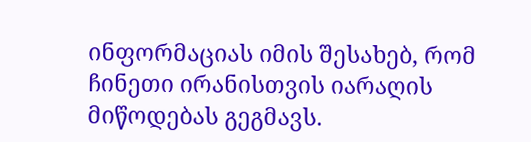ინფორმაციას იმის შესახებ, რომ ჩინეთი ირანისთვის იარაღის მიწოდებას გეგმავს.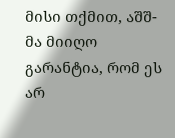მისი თქმით, აშშ-მა მიიღო გარანტია, რომ ეს არ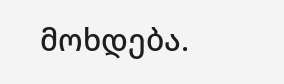მოხდება.